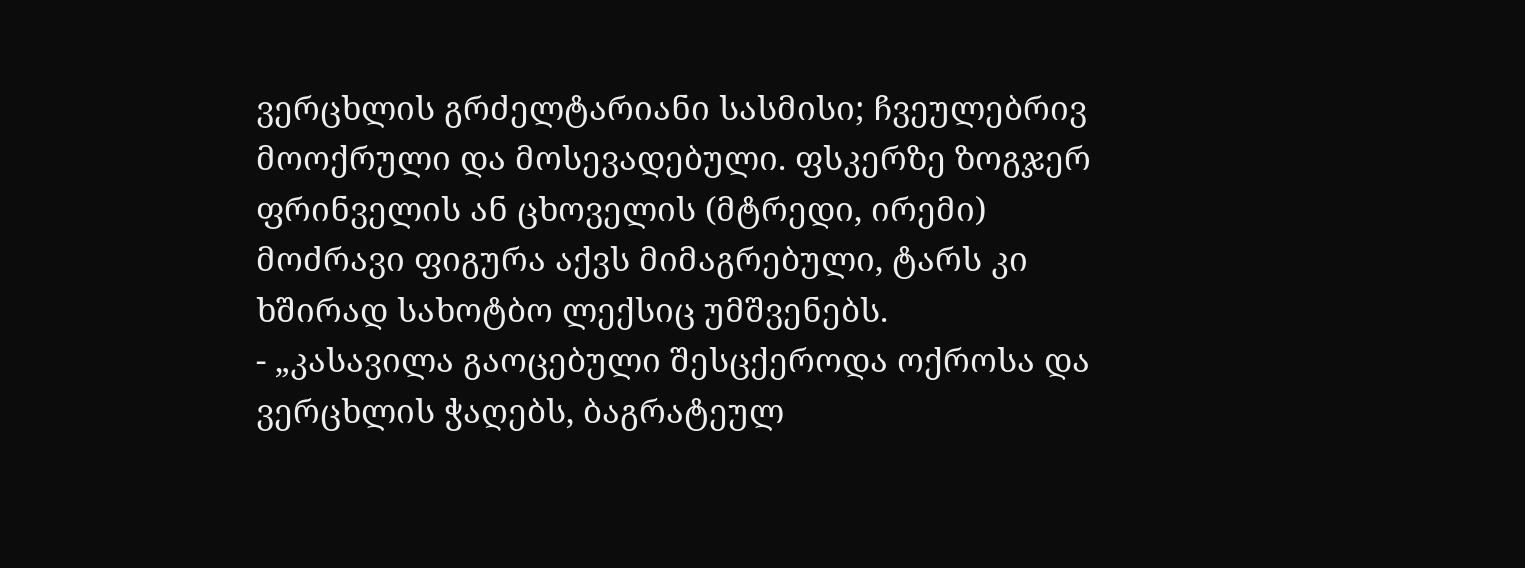ვერცხლის გრძელტარიანი სასმისი; ჩვეულებრივ მოოქრული და მოსევადებული. ფსკერზე ზოგჯერ ფრინველის ან ცხოველის (მტრედი, ირემი) მოძრავი ფიგურა აქვს მიმაგრებული, ტარს კი ხშირად სახოტბო ლექსიც უმშვენებს.
- „კასავილა გაოცებული შესცქეროდა ოქროსა და ვერცხლის ჭაღებს, ბაგრატეულ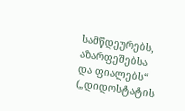სამწდეურებს, აზარფეშებსა და ფიალებს“ („დიდოსტატის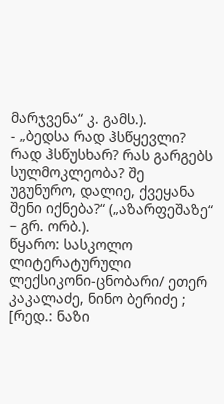მარჯვენა“ კ. გამს.).
- „ბედსა რად ჰსწყევლი? რად ჰსწუსხარ? რას გარგებს სულმოკლეობა? შე უგუნურო, დალიე, ქვეყანა შენი იქნება?“ („აზარფეშაზე“ – გრ. ორბ.).
წყარო: სასკოლო ლიტერატურული ლექსიკონი-ცნობარი/ ეთერ კაკალაძე, ნინო ბერიძე ; [რედ.: ნაზი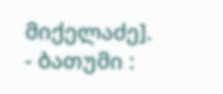მიქელაძე]. - ბათუმი :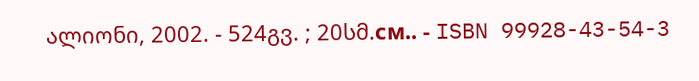ალიონი, 2002. - 524გვ. ; 20სმ.см.. - ISBN 99928-43-54-3